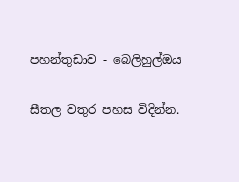පහන්තුඩාව - බෙලිහුල්ඔය

සීතල වතුර පහස විදින්න.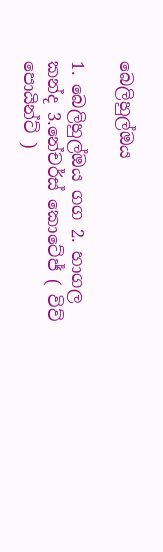බෙලිහුල්ඔය

1. බෙලිහුල්ඔය ගග 2. හාගල කන්ද 3.නේචර්ස් කොටේජ් ( විව් පොයින්ට් )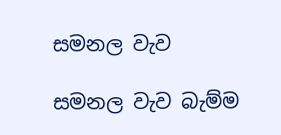සමනල වැව

සමනල වැව බැම්ම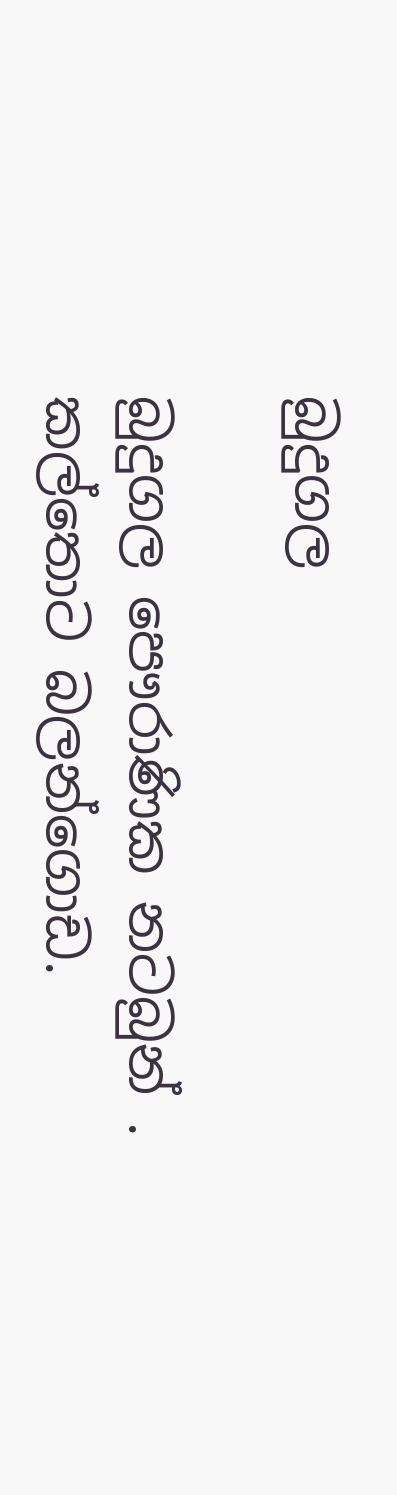බුදුගල

බුදුගල පෞරාණික නටබුන් . කල්තොට බලන්ගොඩ.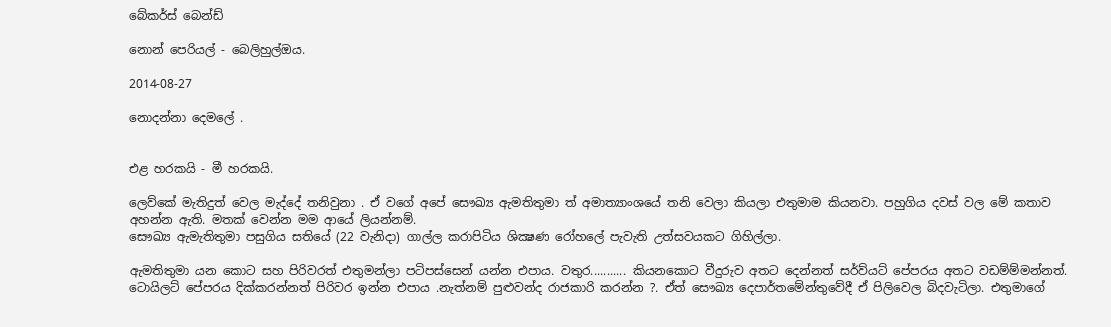බේකර්ස් බෙන්ඩ්

නොන් පෙරියල් - බෙලිහුල්ඔය.

2014-08-27

නොදන්නා දෙමලේ .


එළ හරකයි - මී හරකයි.

ලෙව්කේ මැතිදුත් වෙල මැද්දේ තනිවුනා . ඒ වගේ අපේ සෞඛ්‍ය ඇමතිතුමා ත් අමාත්‍යාංශයේ තනි වෙලා කියලා එතුමාම කියනවා. පහුගිය දවස් වල මේ කතාව අහන්න ඇති. මතක් වෙන්න මම ආයේ ලියන්නම්.
සෞඛ්‍ය ඇමැතිතුමා පසුගිය සතියේ (22 වැනිදා) ගාල්ල කරාපිටිය ශික්‍ෂණ රෝහලේ පැවැති උත්සවයකට ගිහිල්ලා.

ඇමතිතුමා යන කොට සහ පිරිවරත් එතුමන්ලා පටිපස්සෙන් යන්න එපාය. වතුර........... කියනකොට වීදුරුව අතට දෙන්නත් සර්ව්යට් පේපරය අතට වඩම්ම්මන්නත්. ටොයිලට් පේපරය දික්කරන්නත් පිරිවර ඉන්න එපාය .නැත්නම් පුළුවන්ද රාජකාරි කරන්න ?. ඒත් සෞඛ්‍ය දෙපාර්තමේන්තුවේදී ඒ පිලිවෙල බිදවැටිලා. එතුමාගේ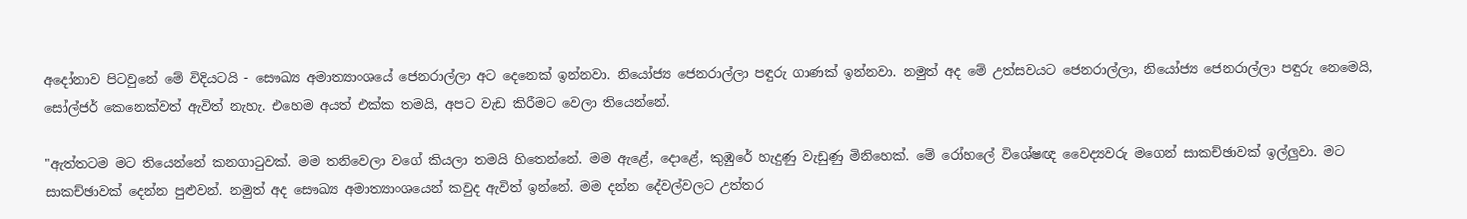අදෝනාව පිටවුනේ මේ විදියටයි - සෞඛ්‍ය අමාත්‍යාංශයේ ජෙනරාල්ලා අට දෙනෙක්‌ ඉන්නවා. නියෝජ්‍ය ජෙනරාල්ලා පඳුරු ගාණක්‌ ඉන්නවා. නමුත් අද මේ උත්සවයට ජෙනරාල්ලා, නියෝජ්‍ය ජෙනරාල්ලා පඳුරු නෙමෙයි, සෝල්ජර් කෙනෙක්‌වත් ඇවිත් නැහැ. එහෙම අයත් එක්‌ක තමයි, අපට වැඩ කිරීමට වෙලා තියෙන්නේ.

"ඇත්තටම මට තියෙන්නේ කනගාටුවක්‌. මම තනිවෙලා වගේ කියලා තමයි හිතෙන්නේ. මම ඇළේ, දොළේ, කුඹුරේ හැදුණු වැඩුණු මිනිහෙක්‌. මේ රෝහලේ විශේෂඥ වෛද්‍යවරු මගෙන් සාකච්ඡාවක්‌ ඉල්ලුවා. මට සාකච්ඡාවක්‌ දෙන්න පුළුවන්. නමුත් අද සෞඛ්‍ය අමාත්‍යාංශයෙන් කවුද ඇවිත් ඉන්නේ. මම දන්න දේවල්වලට උත්තර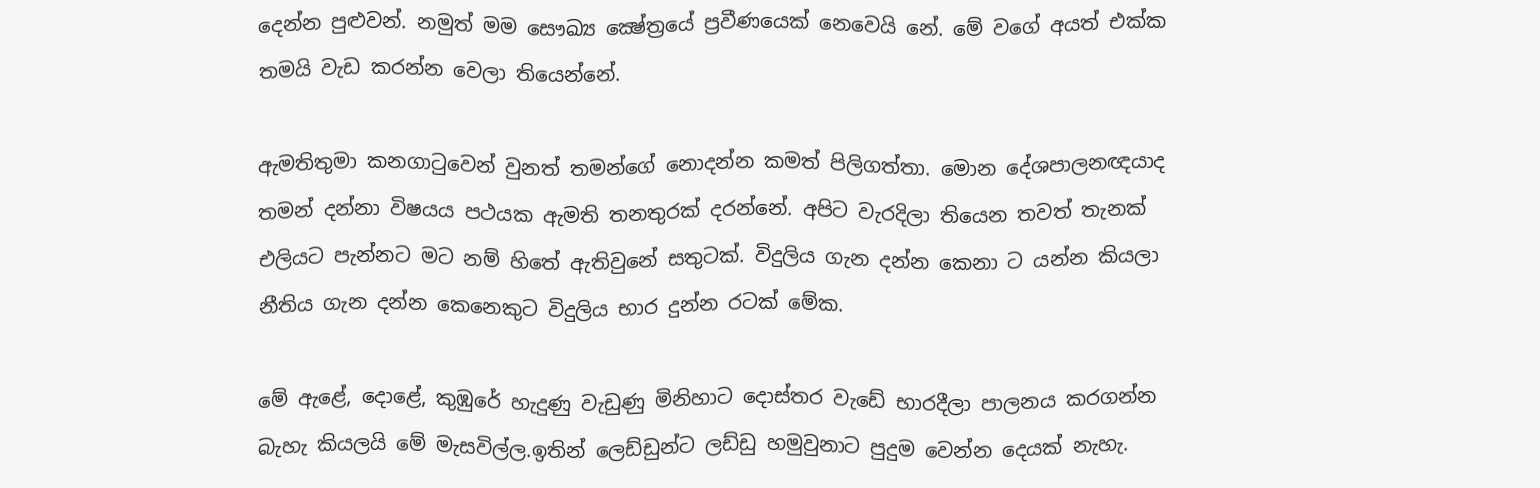දෙන්න පුළුවන්. නමුත් මම සෞඛ්‍ය ක්‍ෂේත්‍රයේ ප්‍රවීණයෙක්‌ නෙවෙයි නේ. මේ වගේ අයත් එක්‌ක තමයි වැඩ කරන්න වෙලා තියෙන්නේ.

ඇමතිතුමා කනගාටුවෙන් වුනත් තමන්ගේ නොදන්න කමත් පිලිගත්තා. මොන දේශපාලනඥයාද තමන් දන්නා විෂයය පථයක ඇමති තනතුරක් දරන්නේ. අපිට වැරදිලා තියෙන තවත් තැනක් එලියට පැන්නට මට නම් හිතේ ඇතිවුනේ සතුටක්. විදුලිය ගැන දන්න කෙනා ට යන්න කියලා නීතිය ගැන දන්න කෙනෙකුට විදුලිය භාර දුන්න රටක් මේක.

මේ ඇළේ, දොළේ, කුඹුරේ හැදුණු වැඩුණු මිනිහාට දොස්තර වැඩේ භාරදීලා පාලනය කරගන්න බැහැ කියලයි මේ මැසවිල්ල.ඉතින් ලෙඩ්ඩුන්ට ලඩ්ඩු හමුවුනාට පුදුම වෙන්න දෙයක් නැහැ.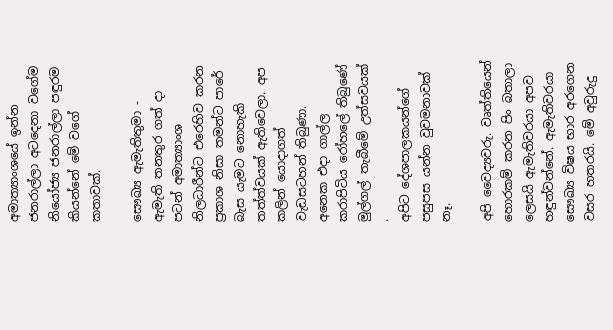අමාත්‍යාංශයේ ඉන්න ජනරාල්ලා අටදෙනා වගේම ‌ නියෝජ්‍ය ජනරාල්ලා පඳුරම කියන්නේ මේ වගේ කතාවක්.

සෞඛ්‍ය ඇමැතිතුමා - ඇමැති තනතුර ගත් දා පටන් අමාත්‍යාංශ නිලධාරීන්ට එරෙහිව කරන ප්‍රකාශ නිසා තමන්ට පාරේ බැස යැමට නොහැකි තත්ත්වයක්‌ ඇතිවෙලා. අප කලින් යොදාගත් වැඩසටහන් තිබුණා. අනෙක එදා ගාල්ල කරාපිටිය රෝහලේ තිබුණේ මුල්ගල් තැබීමේ උත්සවයක් .
අපිට දේශපාලකයන්ගේ පසුපස යන්න වුවමනාවක්‌ නෑ.

අපි වෛද්‍යවරු. වෘත්තියෙන් හොරකම් කරන පිං බතාලා ලෙසයි ඇමැතිවරයා අපව හඳුන්වන්නේ. ඇමැතිවරයා සෞඛ්‍ය විෂය භාර අරගෙන වසර හතරයි. මේ අවුරුදු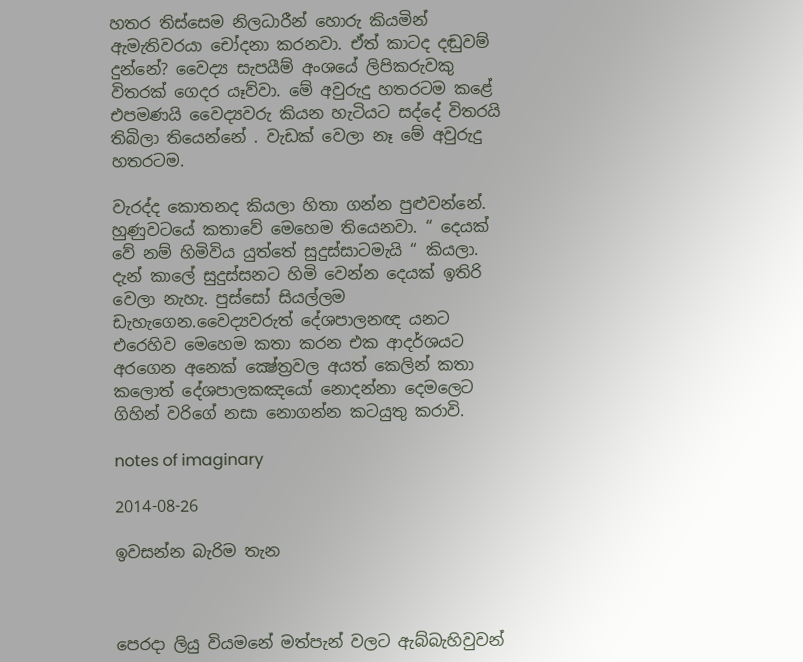හතර තිස්‌සෙම නිලධාරීන් හොරු කියමින් ඇමැතිවරයා චෝදනා කරනවා. ඒත් කාටද දඬුවම් දුන්නේ? වෛද්‍ය සැපයීම් අංශයේ ලිපිකරුවකු විතරක්‌ ගෙදර යෑව්වා. මේ අවුරුදු හතරටම කළේ එපමණයි වෛද්‍යවරු කියන හැටියට සද්දේ විතරයි තිබිලා තියෙන්නේ . වැඩක් වෙලා නෑ මේ අවුරුදු හතරටම.

වැරද්ද කොතනද කියලා හිතා ගන්න පුළුවන්නේ. හුණුවටයේ කතාවේ මෙහෙම තියෙනවා. “ දෙයක් වේ නම් හිමිවිය යුත්තේ සුදුස්සාටමැයි “ කියලා. දැන් කාලේ සුදුස්සනට හිමි වෙන්න දෙයක් ඉතිරි වෙලා නැහැ. පුස්සෝ සියල්ලම ඩැහැගෙන.වෛද්‍යවරුත් දේශපාලනඥ යනට එරෙහිව මෙහෙම කතා කරන එක ආදර්ශයට අරගෙන අනෙක් ක්‍ෂේත්‍රවල අයත් කෙලින් කතා කලොත් දේශපාලකඤයෝ නොදන්නා දෙමලෙට ගිහින් වරිගේ නසා නොගන්න කටයුතු කරාවි.

notes of imaginary

2014-08-26

ඉවසන්න බැරිම තැන



පෙරදා ලියු වියමනේ මත්පැන් වලට ඇබ්බැහිවුවන්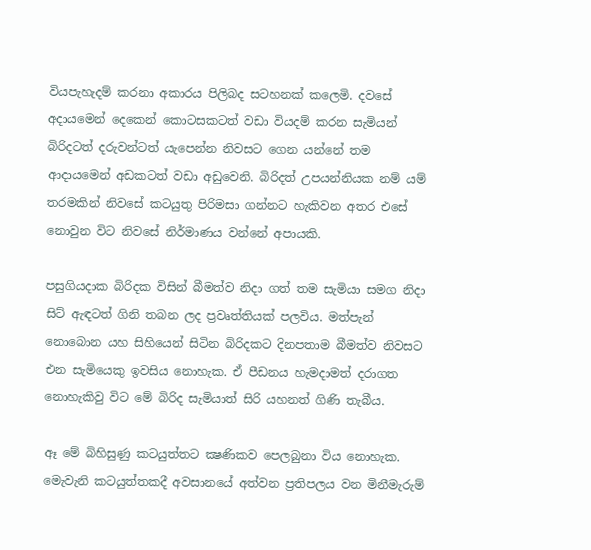වියපැහැදම් කරනා අකාරය පිලිබද සටහනක් කලෙමි. දවසේ අදායමෙන් දෙකෙන් කොටසකටත් වඩා වියදම් කරන සැමියන් බිරිදටත් දරුවන්ටත් යැපෙන්න නිවසට ගෙන යන්නේ තම ආදායමෙන් අඩකටත් වඩා අඩුවෙනි. බිරිදත් උපයන්නියක නම් යම් තරමකින් නිවසේ කටයුතු පිරිමසා ගන්නට හැකිවන අතර එසේ නොවුන විට නිවසේ නිර්මාණය වන්නේ අපායකි.

පසුගියදාක බිරිදක විසින් බීමත්ව නිදා ගත් තම සැමියා සමග නිදා සිට් ඇඳටත් ගිනි තබන ලද ප්‍රවෘත්තියක් පලවිය. මත්පැන් නොබොන යහ සිහියෙන් සිටින බිරිදකට දිනපතාම බීමත්ව නිවසට එන සැමියෙකු ඉවසිය නොහැක. ඒ පීඩනය හැමදාමත් දරාගත නොහැකිවු විට මේ බිරිද සැමියාත් සිරි යහනත් ගිණි තැබීය.

ඈ මේ බිහිසුණු කටයුත්තට ක්‍ෂණිකව පෙලබුනා විය නොහැක. මෙැවැනි කටයුත්තකදී අවසානයේ අත්වන ප්‍රතිපලය වන මිනීමැරුම්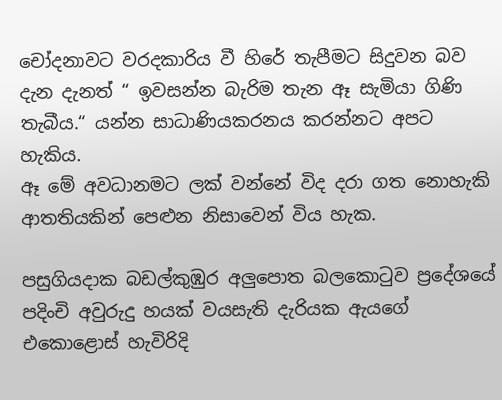චෝදනාවට වරදකාරිය වී හිරේ තැපීමට සිදුවන බව දැන දැනත් “ ඉවසන්න බැරිම තැන ඈ සැමියා ගිණි තැබීය.“ යන්න සාධාණියකරනය කරන්නට අපට හැකිය.
ඈ මේ අවධානමට ලක් වන්නේ විද දරා ගත නොහැකි ආතතියකින් පෙළුන නිසාවෙන් විය හැක.

පසුගියදාක බඩල්කුඹුර අලුපොත බලකොටුව ප්‍රදේශයේ පදිංචි අවුරුදු හයක්‌ වයසැති දැරියක ඇයගේ එකොළොස්‌ හැවිරිදි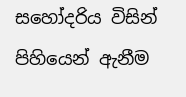සහෝදරිය විසින් පිහියෙන් ඇනීම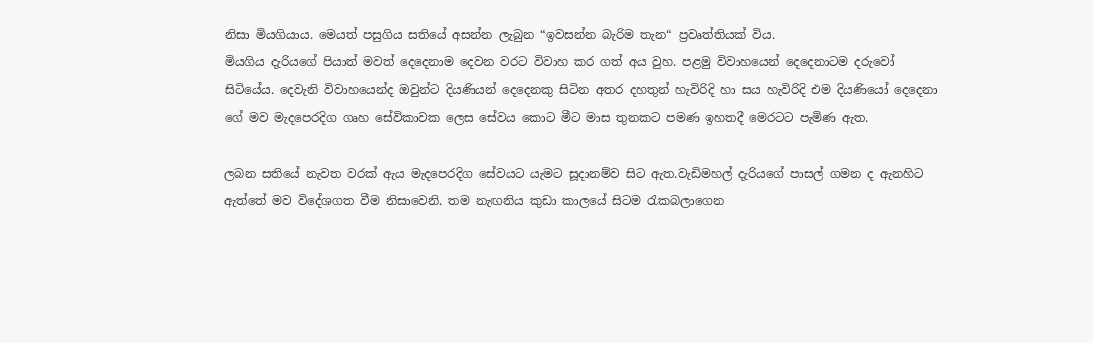නිසා මියගියාය. මෙයත් පසුගිය සතියේ අසන්න ලැබුන “ඉවසන්න බැරිම තැන“ ප්‍රවෘත්තියක් විය.
මියගිය දැරියගේ පියාත් මවත් දෙදෙනාම දෙවන වරට විවාහ කර ගත් අය වුහ. පළමු විවාහයෙන් දෙදෙනාටම දරුවෝ සිටියේය. දෙවැනි විවාහයෙන්ද ඔවුන්ට දියණියන් දෙදෙනකු සිටින අතර දහතුන් හැවිරිදි හා සය හැවිරිදි එම දියණියෝ දෙදෙනා ගේ මව මැදපෙරදිග ගෘහ සේවිකාවක ලෙස සේවය කොට මීට මාස තුනකට පමණ ඉහතදී මෙරටට පැමිණ ඇත.

ලබන සතියේ නැවත වරක්‌ ඇය මැදපෙරදිග සේවයට යැමට සූදානම්ව සිට ඇත.වැඩිමහල් දැරියගේ පාසල් ගමන ද ඇනහිට ඇත්තේ මව විදේශගත වීම නිසාවෙනි. තම නැඟනිය කුඩා කාලයේ සිටම රැකබලාගෙන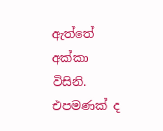ඇත්තේ අක්‌කා විසිනි. එපමණක්‌ ද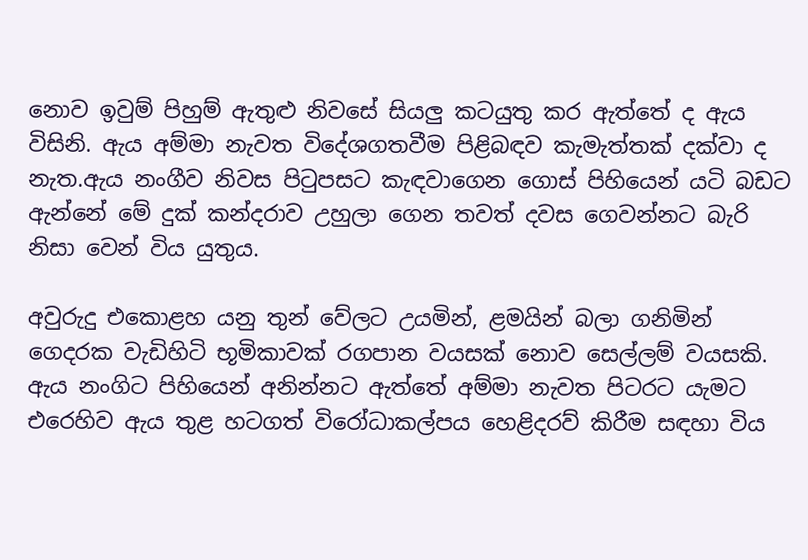නොව ඉවුම් පිහුම් ඇතුළු නිවසේ සියලු කටයුතු කර ඇත්තේ ද ඇය විසිනි. ඇය අම්මා නැවත විදේශගතවීම පිළිබඳව කැමැත්තක්‌ දක්‌වා ද නැත.ඇය නංගීව නිවස පිටුපසට කැඳවාගෙන ගොස්‌ පිහියෙන් යටි බඩට ඇන්නේ මේ දුක් කන්දරාව උහුලා ගෙන තවත් දවස ගෙවන්නට බැරි නිසා වෙන් විය යුතුය.

අවුරුදු එකොළහ යනු තුන් වේලට උයමින්, ළමයින් බලා ගනිමින් ගෙදරක වැඩිහිටි භූමිකාවක් රගපාන වයසක්‌ නොව සෙල්ලම් වයසකි. ඇය නංගිට පිහියෙන් අනින්නට ඇත්තේ අම්මා නැවත පිටරට යැමට එරෙහිව ඇය තුළ හටගත් විරෝධාකල්පය හෙළිදරව් කිරීම සඳහා විය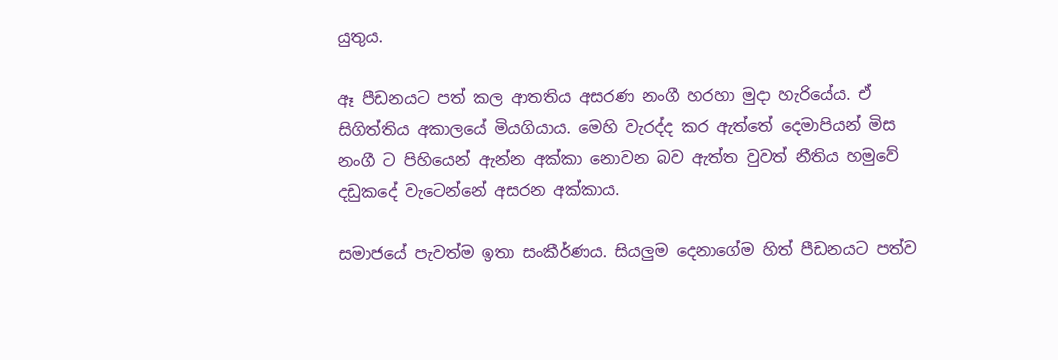යුතුය.

ඈ පීඩනයට පත් කල ආතතිය අසරණ නංගී හරහා මුදා හැරියේය. ඒ සිගිත්තිය අකාලයේ මියගියාය. මෙහි වැරද්ද කර ඇත්තේ දෙමාපියන් මිස නංගී ට පිහියෙන් ඇන්න අක්කා නොවන බව ඇත්ත වුවත් නීතිය හමුවේ දඩුකදේ වැටෙන්නේ අසරන අක්කාය.

සමාජයේ පැවත්ම ඉතා සංකීර්ණය. සියලුම දෙනාගේම හිත් පීඩනයට පත්ව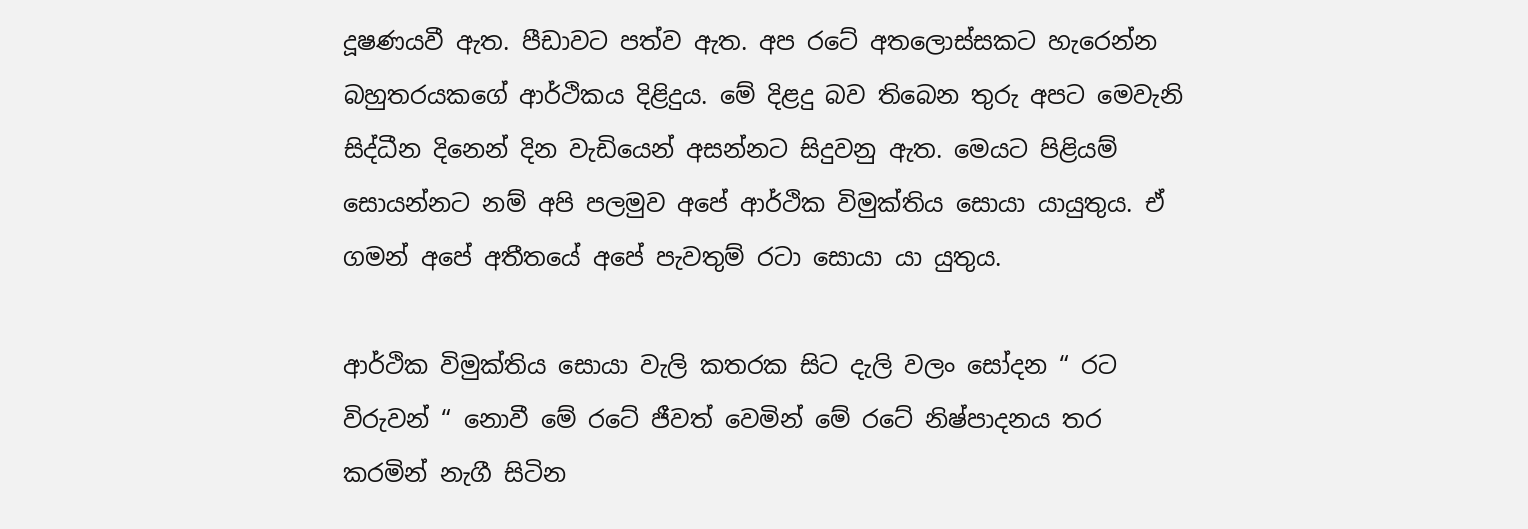දූෂණයවී ඇත. පීඩාවට පත්ව ඇත. අප රටේ අතලොස්සකට හැරෙන්න බහුතරයකගේ ආර්ථිකය දිළිදුය. මේ දිළදු බව තිබෙන තුරු අපට මෙවැනි සිද්ධීන දිනෙන් දින වැඩියෙන් අසන්නට සිදුවනු ඇත. මෙයට පිළියම් සොයන්නට නම් අපි පලමුව අපේ ආර්ථික විමුක්තිය සොයා යායුතුය. ඒ ගමන් අපේ අතීතයේ අපේ පැවතුම් රටා සොයා යා යුතුය.

ආර්ථික විමුක්තිය සොයා වැලි කතරක සිට දැලි වලං සෝදන “ රට විරුවන් “ නොවී මේ රටේ ජීවත් වෙමින් මේ රටේ නිෂ්පාදනය තර කරමින් නැගී සිටින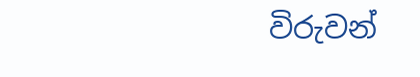විරුවන්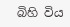බිහි විය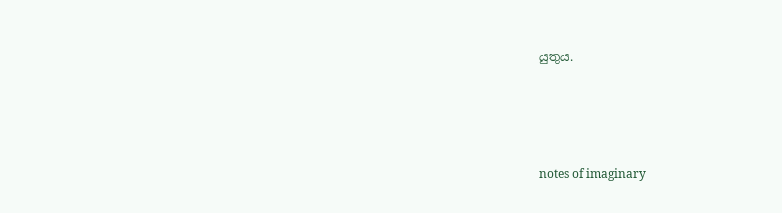යුතුය.




notes of imaginary